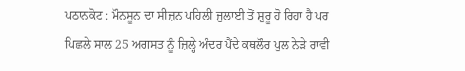ਪਠਾਨਕੋਟ : ਮੌਨਸੂਨ ਦਾ ਸੀਜ਼ਨ ਪਹਿਲੀ ਜੁਲਾਈ ਤੋਂ ਸ਼ੁਰੂ ਹੋ ਰਿਹਾ ਹੈ ਪਰ ਪਿਛਲੇ ਸਾਲ 25 ਅਗਸਤ ਨੂੰ ਜ਼ਿਲ੍ਹੇ ਅੰਦਰ ਪੈਂਦੇ ਕਥਲੌਰ ਪੁਲ ਨੇੜੇ ਰਾਵੀ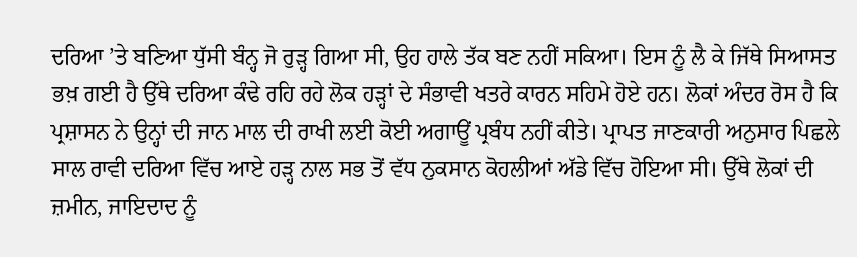ਦਰਿਆ ’ਤੇ ਬਣਿਆ ਧੁੱਸੀ ਬੰਨ੍ਹ ਜੋ ਰੁੜ੍ਹ ਗਿਆ ਸੀ, ਉਹ ਹਾਲੇ ਤੱਕ ਬਣ ਨਹੀਂ ਸਕਿਆ। ਇਸ ਨੂੰ ਲੈ ਕੇ ਜਿੱਥੇ ਸਿਆਸਤ ਭਖ਼ ਗਈ ਹੈ ਉੱਥੇ ਦਰਿਆ ਕੰਢੇ ਰਹਿ ਰਹੇ ਲੋਕ ਹੜ੍ਹਾਂ ਦੇ ਸੰਭਾਵੀ ਖਤਰੇ ਕਾਰਨ ਸਹਿਮੇ ਹੋਏ ਹਨ। ਲੋਕਾਂ ਅੰਦਰ ਰੋਸ ਹੈ ਕਿ ਪ੍ਰਸ਼ਾਸਨ ਨੇ ਉਨ੍ਹਾਂ ਦੀ ਜਾਨ ਮਾਲ ਦੀ ਰਾਖੀ ਲਈ ਕੋਈ ਅਗਾਊਂ ਪ੍ਰਬੰਧ ਨਹੀਂ ਕੀਤੇ। ਪ੍ਰਾਪਤ ਜਾਣਕਾਰੀ ਅਨੁਸਾਰ ਪਿਛਲੇ ਸਾਲ ਰਾਵੀ ਦਰਿਆ ਵਿੱਚ ਆਏ ਹੜ੍ਹ ਨਾਲ ਸਭ ਤੋਂ ਵੱਧ ਨੁਕਸਾਨ ਕੋਹਲੀਆਂ ਅੱਡੇ ਵਿੱਚ ਹੋਇਆ ਸੀ। ਉੱਥੇ ਲੋਕਾਂ ਦੀ ਜ਼ਮੀਨ, ਜਾਇਦਾਦ ਨੂੰ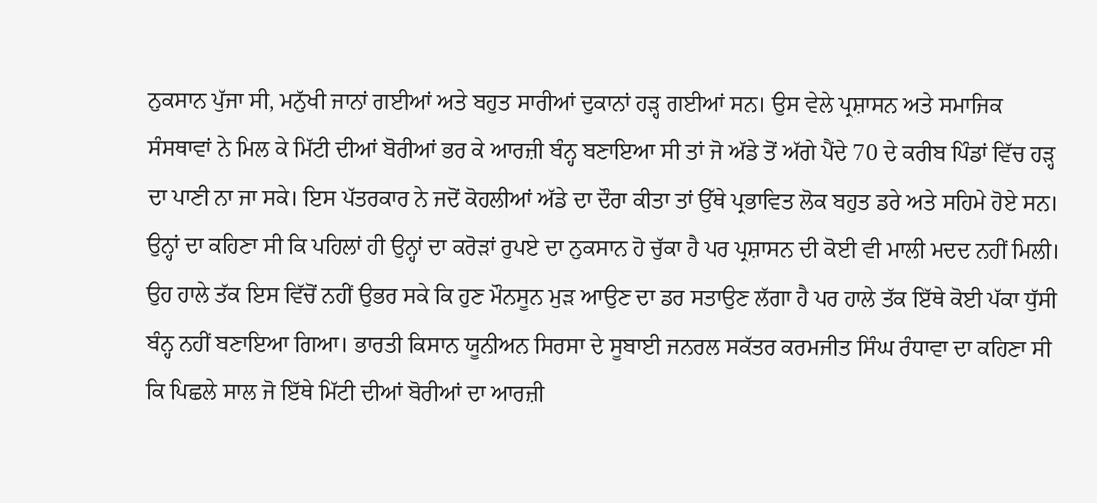ਨੁਕਸਾਨ ਪੁੱਜਾ ਸੀ, ਮਨੁੱਖੀ ਜਾਨਾਂ ਗਈਆਂ ਅਤੇ ਬਹੁਤ ਸਾਰੀਆਂ ਦੁਕਾਨਾਂ ਹੜ੍ਹ ਗਈਆਂ ਸਨ। ਉਸ ਵੇਲੇ ਪ੍ਰਸ਼ਾਸਨ ਅਤੇ ਸਮਾਜਿਕ ਸੰਸਥਾਵਾਂ ਨੇ ਮਿਲ ਕੇ ਮਿੱਟੀ ਦੀਆਂ ਬੋਰੀਆਂ ਭਰ ਕੇ ਆਰਜ਼ੀ ਬੰਨ੍ਹ ਬਣਾਇਆ ਸੀ ਤਾਂ ਜੋ ਅੱਡੇ ਤੋਂ ਅੱਗੇ ਪੈਂਦੇ 70 ਦੇ ਕਰੀਬ ਪਿੰਡਾਂ ਵਿੱਚ ਹੜ੍ਹ ਦਾ ਪਾਣੀ ਨਾ ਜਾ ਸਕੇ। ਇਸ ਪੱਤਰਕਾਰ ਨੇ ਜਦੋਂ ਕੋਹਲੀਆਂ ਅੱਡੇ ਦਾ ਦੌਰਾ ਕੀਤਾ ਤਾਂ ਉੱਥੇ ਪ੍ਰਭਾਵਿਤ ਲੋਕ ਬਹੁਤ ਡਰੇ ਅਤੇ ਸਹਿਮੇ ਹੋਏ ਸਨ। ਉਨ੍ਹਾਂ ਦਾ ਕਹਿਣਾ ਸੀ ਕਿ ਪਹਿਲਾਂ ਹੀ ਉਨ੍ਹਾਂ ਦਾ ਕਰੋੜਾਂ ਰੁਪਏ ਦਾ ਨੁਕਸਾਨ ਹੋ ਚੁੱਕਾ ਹੈ ਪਰ ਪ੍ਰਸ਼ਾਸਨ ਦੀ ਕੋਈ ਵੀ ਮਾਲੀ ਮਦਦ ਨਹੀਂ ਮਿਲੀ। ਉਹ ਹਾਲੇ ਤੱਕ ਇਸ ਵਿੱਚੋਂ ਨਹੀਂ ਉਭਰ ਸਕੇ ਕਿ ਹੁਣ ਮੌਨਸੂਨ ਮੁੜ ਆਉਣ ਦਾ ਡਰ ਸਤਾਉਣ ਲੱਗਾ ਹੈ ਪਰ ਹਾਲੇ ਤੱਕ ਇੱਥੇ ਕੋਈ ਪੱਕਾ ਧੁੱਸੀ ਬੰਨ੍ਹ ਨਹੀਂ ਬਣਾਇਆ ਗਿਆ। ਭਾਰਤੀ ਕਿਸਾਨ ਯੂਨੀਅਨ ਸਿਰਸਾ ਦੇ ਸੂਬਾਈ ਜਨਰਲ ਸਕੱਤਰ ਕਰਮਜੀਤ ਸਿੰਘ ਰੰਧਾਵਾ ਦਾ ਕਹਿਣਾ ਸੀ ਕਿ ਪਿਛਲੇ ਸਾਲ ਜੋ ਇੱਥੇ ਮਿੱਟੀ ਦੀਆਂ ਬੋਰੀਆਂ ਦਾ ਆਰਜ਼ੀ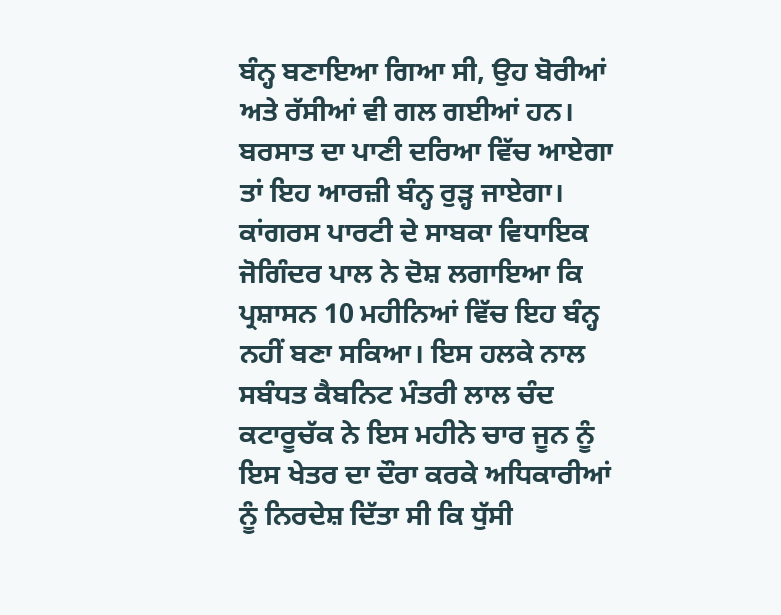ਬੰਨ੍ਹ ਬਣਾਇਆ ਗਿਆ ਸੀ, ਉਹ ਬੋਰੀਆਂ ਅਤੇ ਰੱਸੀਆਂ ਵੀ ਗਲ ਗਈਆਂ ਹਨ। ਬਰਸਾਤ ਦਾ ਪਾਣੀ ਦਰਿਆ ਵਿੱਚ ਆਏਗਾ ਤਾਂ ਇਹ ਆਰਜ਼ੀ ਬੰਨ੍ਹ ਰੁੜ੍ਹ ਜਾਏਗਾ।
ਕਾਂਗਰਸ ਪਾਰਟੀ ਦੇ ਸਾਬਕਾ ਵਿਧਾਇਕ ਜੋਗਿੰਦਰ ਪਾਲ ਨੇ ਦੋਸ਼ ਲਗਾਇਆ ਕਿ ਪ੍ਰਸ਼ਾਸਨ 10 ਮਹੀਨਿਆਂ ਵਿੱਚ ਇਹ ਬੰਨ੍ਹ ਨਹੀਂ ਬਣਾ ਸਕਿਆ। ਇਸ ਹਲਕੇ ਨਾਲ ਸਬੰਧਤ ਕੈਬਨਿਟ ਮੰਤਰੀ ਲਾਲ ਚੰਦ ਕਟਾਰੂਚੱਕ ਨੇ ਇਸ ਮਹੀਨੇ ਚਾਰ ਜੂਨ ਨੂੰ ਇਸ ਖੇਤਰ ਦਾ ਦੌਰਾ ਕਰਕੇ ਅਧਿਕਾਰੀਆਂ ਨੂੰ ਨਿਰਦੇਸ਼ ਦਿੱਤਾ ਸੀ ਕਿ ਧੁੱਸੀ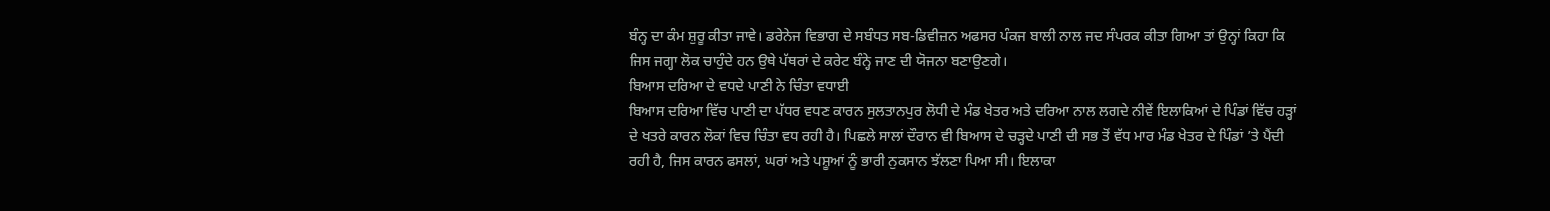ਬੰਨ੍ਹ ਦਾ ਕੰਮ ਸ਼ੁਰੂ ਕੀਤਾ ਜਾਵੇ। ਡਰੇਨੇਜ ਵਿਭਾਗ ਦੇ ਸਬੰਧਤ ਸਬ-ਡਿਵੀਜ਼ਨ ਅਫਸਰ ਪੰਕਜ ਬਾਲੀ ਨਾਲ ਜਦ ਸੰਪਰਕ ਕੀਤਾ ਗਿਆ ਤਾਂ ਉਨ੍ਹਾਂ ਕਿਹਾ ਕਿ ਜਿਸ ਜਗ੍ਹਾ ਲੋਕ ਚਾਹੁੰਦੇ ਹਨ ਉਥੇ ਪੱਥਰਾਂ ਦੇ ਕਰੇਟ ਬੰਨ੍ਹੇ ਜਾਣ ਦੀ ਯੋਜਨਾ ਬਣਾਉਣਗੇ।
ਬਿਆਸ ਦਰਿਆ ਦੇ ਵਧਦੇ ਪਾਣੀ ਨੇ ਚਿੰਤਾ ਵਧਾਈ
ਬਿਆਸ ਦਰਿਆ ਵਿੱਚ ਪਾਣੀ ਦਾ ਪੱਧਰ ਵਧਣ ਕਾਰਨ ਸੁਲਤਾਨਪੁਰ ਲੋਧੀ ਦੇ ਮੰਡ ਖੇਤਰ ਅਤੇ ਦਰਿਆ ਨਾਲ ਲਗਦੇ ਨੀਵੇਂ ਇਲਾਕਿਆਂ ਦੇ ਪਿੰਡਾਂ ਵਿੱਚ ਹੜ੍ਹਾਂ ਦੇ ਖਤਰੇ ਕਾਰਨ ਲੋਕਾਂ ਵਿਚ ਚਿੰਤਾ ਵਧ ਰਹੀ ਹੈ। ਪਿਛਲੇ ਸਾਲਾਂ ਦੌਰਾਨ ਵੀ ਬਿਆਸ ਦੇ ਚੜ੍ਹਦੇ ਪਾਣੀ ਦੀ ਸਭ ਤੋਂ ਵੱਧ ਮਾਰ ਮੰਡ ਖੇਤਰ ਦੇ ਪਿੰਡਾਂ ’ਤੇ ਪੈਂਦੀ ਰਹੀ ਹੈ, ਜਿਸ ਕਾਰਨ ਫਸਲਾਂ, ਘਰਾਂ ਅਤੇ ਪਸ਼ੂਆਂ ਨੂੰ ਭਾਰੀ ਨੁਕਸਾਨ ਝੱਲਣਾ ਪਿਆ ਸੀ। ਇਲਾਕਾ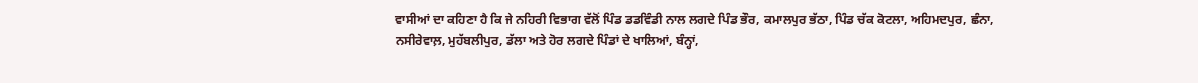ਵਾਸੀਆਂ ਦਾ ਕਹਿਣਾ ਹੈ ਕਿ ਜੇ ਨਹਿਰੀ ਵਿਭਾਗ ਵੱਲੋਂ ਪਿੰਡ ਡਡਵਿੰਡੀ ਨਾਲ ਲਗਦੇ ਪਿੰਡ ਭੌਰ, ਕਮਾਲਪੁਰ ਭੱਠਾ, ਪਿੰਡ ਚੱਕ ਕੋਟਲਾ, ਅਹਿਮਦਪੁਰ, ਛੰਨਾ, ਨਸੀਰੇਵਾਲ਼, ਮੁਹੱਬਲੀਪੁਰ, ਡੱਲਾ ਅਤੇ ਹੋਰ ਲਗਦੇ ਪਿੰਡਾਂ ਦੇ ਖਾਲਿਆਂ, ਬੰਨ੍ਹਾਂ,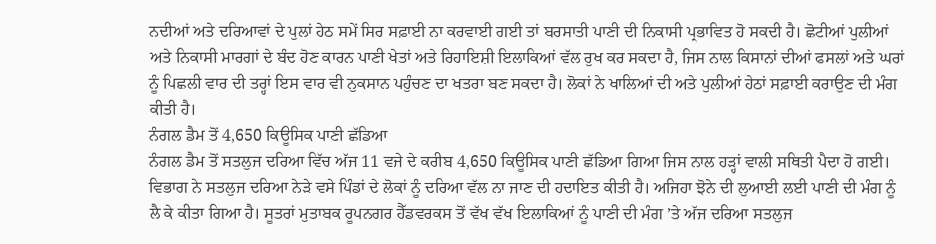ਨਦੀਆਂ ਅਤੇ ਦਰਿਆਵਾਂ ਦੇ ਪੁਲਾਂ ਹੇਠ ਸਮੇਂ ਸਿਰ ਸਫ਼ਾਈ ਨਾ ਕਰਵਾਈ ਗਈ ਤਾਂ ਬਰਸਾਤੀ ਪਾਣੀ ਦੀ ਨਿਕਾਸੀ ਪ੍ਰਭਾਵਿਤ ਹੋ ਸਕਦੀ ਹੈ। ਛੋਟੀਆਂ ਪੁਲੀਆਂ ਅਤੇ ਨਿਕਾਸੀ ਮਾਰਗਾਂ ਦੇ ਬੰਦ ਹੋਣ ਕਾਰਨ ਪਾਣੀ ਖੇਤਾਂ ਅਤੇ ਰਿਹਾਇਸ਼ੀ ਇਲਾਕਿਆਂ ਵੱਲ ਰੁਖ ਕਰ ਸਕਦਾ ਹੈ, ਜਿਸ ਨਾਲ ਕਿਸਾਨਾਂ ਦੀਆਂ ਫਸਲਾਂ ਅਤੇ ਘਰਾਂ ਨੂੰ ਪਿਛਲੀ ਵਾਰ ਦੀ ਤਰ੍ਹਾਂ ਇਸ ਵਾਰ ਵੀ ਨੁਕਸਾਨ ਪਹੁੰਚਣ ਦਾ ਖਤਰਾ ਬਣ ਸਕਦਾ ਹੈ। ਲੋਕਾਂ ਨੇ ਖਾਲਿਆਂ ਦੀ ਅਤੇ ਪੁਲੀਆਂ ਹੇਠਾਂ ਸਫ਼ਾਈ ਕਰਾਉਣ ਦੀ ਮੰਗ ਕੀਤੀ ਹੈ।
ਨੰਗਲ ਡੈਮ ਤੋਂ 4,650 ਕਿਊਸਿਕ ਪਾਣੀ ਛੱਡਿਆ
ਨੰਗਲ ਡੈਮ ਤੋਂ ਸਤਲੁਜ ਦਰਿਆ ਵਿੱਚ ਅੱਜ 11 ਵਜੇ ਦੇ ਕਰੀਬ 4,650 ਕਿਊਸਿਕ ਪਾਣੀ ਛੱਡਿਆ ਗਿਆ ਜਿਸ ਨਾਲ ਹੜ੍ਹਾਂ ਵਾਲੀ ਸਥਿਤੀ ਪੈਦਾ ਹੋ ਗਈ। ਵਿਭਾਗ ਨੇ ਸਤਲੁਜ ਦਰਿਆ ਨੇੜੇ ਵਸੇ ਪਿੰਡਾਂ ਦੇ ਲੋਕਾਂ ਨੂੰ ਦਰਿਆ ਵੱਲ ਨਾ ਜਾਣ ਦੀ ਹਦਾਇਤ ਕੀਤੀ ਹੈ। ਅਜਿਹਾ ਝੋਨੇ ਦੀ ਲੁਆਈ ਲਈ ਪਾਣੀ ਦੀ ਮੰਗ ਨੂੰ ਲੈ ਕੇ ਕੀਤਾ ਗਿਆ ਹੈ। ਸੂਤਰਾਂ ਮੁਤਾਬਕ ਰੂਪਨਗਰ ਹੈੱਡਵਰਕਸ ਤੋਂ ਵੱਖ ਵੱਖ ਇਲਾਕਿਆਂ ਨੂੰ ਪਾਣੀ ਦੀ ਮੰਗ ’ਤੇ ਅੱਜ ਦਰਿਆ ਸਤਲੁਜ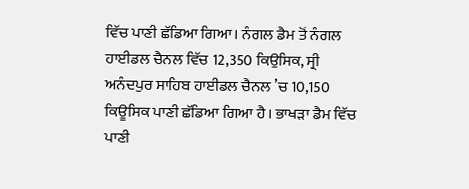ਵਿੱਚ ਪਾਣੀ ਛੱਡਿਆ ਗਿਆ। ਨੰਗਲ ਡੈਮ ਤੋਂ ਨੰਗਲ ਹਾਈਡਲ ਚੈਨਲ ਵਿੱਚ 12,350 ਕਿਉਸਿਕ, ਸ੍ਰੀ ਅਨੰਦਪੁਰ ਸਾਹਿਬ ਹਾਈਡਲ ਚੈਨਲ ’ਚ 10,150 ਕਿਊਸਿਕ ਪਾਣੀ ਛੱਡਿਆ ਗਿਆ ਹੈ। ਭਾਖੜਾ ਡੈਮ ਵਿੱਚ ਪਾਣੀ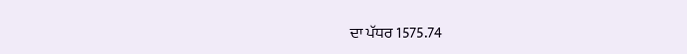ਦਾ ਪੱਧਰ 1575.74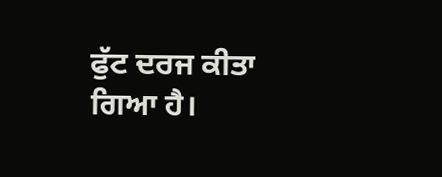ਫੁੱਟ ਦਰਜ ਕੀਤਾ ਗਿਆ ਹੈ।